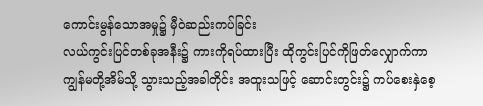ကောင်းမွန်သောအမှု၌ မှီဝဲဆည်းကပ်ခြင်း
လယ်ကွင်းပြင်တစ်ခုအနီး၌ ကားကိုရပ်ထားပြီး ထိုကွင်းပြင်ကိုဖြတ်လျှောက်ကာ ကျွန်မတို့အိမ်သို့ သွားသည့်အခါတိုင်း အထူးသဖြင့် ဆောင်းတွင်း၌ ကပ်စေးနှဲစေ့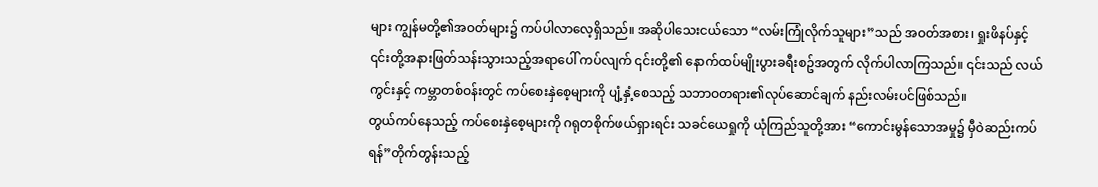များ ကျွန်မတို့၏အဝတ်များ၌ ကပ်ပါလာလေ့ရှိသည်။ အဆိုပါသေးငယ်သော “လမ်းကြုံလိုက်သူများ”သည် အဝတ်အစား၊ ရှုးဖိနပ်နှင့် ၎င်းတို့အနားဖြတ်သန်းသွားသည့်အရာပေါ် ကပ်လျက် ၎င်းတို့၏ နောက်ထပ်မျိုးပွားခရီးစဥ်အတွက် လိုက်ပါလာကြသည်။ ၎င်းသည် လယ်ကွင်းနှင့် ကမ္ဘာတစ်ဝန်းတွင် ကပ်စေးနှဲစေ့များကို ပျံ့နှံ့စေသည့် သဘာဝတရား၏လုပ်ဆောင်ချက် နည်းလမ်းပင်ဖြစ်သည်။
တွယ်ကပ်နေသည့် ကပ်စေးနှဲစေ့များကို ဂရုတစိုက်ဖယ်ရှားရင်း သခင်ယေရှုကို ယုံကြည်သူတို့အား “ကောင်းမွန်သောအမှု၌ မှီဝဲဆည်းကပ်ရန်”တိုက်တွန်းသည့်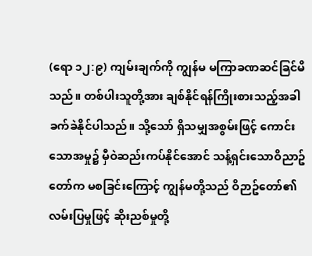(ရော ၁၂:၉) ကျမ်းချက်ကို ကျွန်မ မကြာခဏဆင်ခြင်မိသည်။ တစ်ပါးသူတို့အား ချစ်နိုင်ရန်ကြိုးစားသည့်အခါ ခက်ခဲနိုင်ပါသည်။ သို့သော် ရှိသမျှအစွမ်းဖြင့် ကောင်းသောအမှု၌ မှီဝဲဆည်းကပ်နိုင်အောင် သန့်ရှင်းသောဝိညာဥ်တော်က မစခြင်းကြောင့် ကျွန်မတို့သည် ဝိဉာဥ်တော်၏လမ်းပြမှုဖြင့် ဆိုးညစ်မှုတို့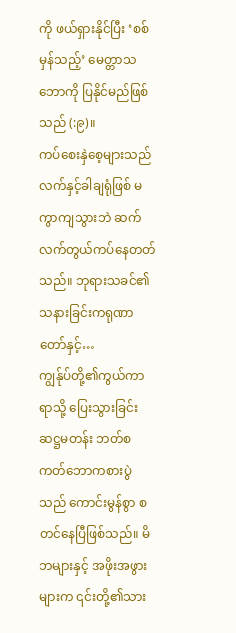ကို ဖယ်ရှားနိုင်ပြီး ‘စစ်မှန်သည့်’ မေတ္တာသဘောကို ပြနိုင်မည်ဖြစ်သည် (:၉)။
ကပ်စေးနှဲစေ့များသည် လက်နှင့်ခါချရုံဖြစ် မကွာကျသွားဘဲ ဆက်လက်တွယ်ကပ်နေတတ်သည်။ ဘုရားသခင်၏သနားခြင်းကရုဏာတော်နှင့်…
ကျွန်ုပ်တို့၏ကွယ်ကာရာသို့ ပြေးသွားခြင်း
ဆဋ္ဌမတန်း ဘတ်စကတ်ဘောကစားပွဲသည် ကောင်းမွန်စွာ စတင်နေပြီဖြစ်သည်။ မိဘများနှင့် အဖိုးအဖွားများက ၎င်းတို့၏သား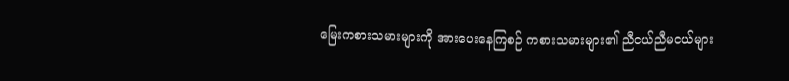မြေးကစားသမားများကို အားပေးနေကြစဉ် ကစားသမားများ၏ ညီငယ်ညီမငယ်များ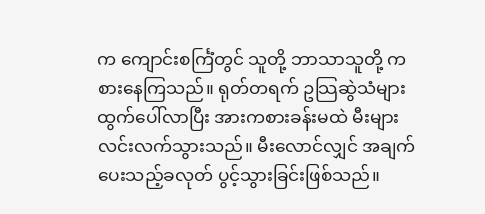က ကျောင်းစင်္ကြံတွင် သူတို့ ဘာသာသူတို့ ကစားနေကြသည်။ ရုတ်တရက် ဥသြဆွဲသံများ ထွက်ပေါ်လာပြီး အားကစားခန်းမထဲ မီးများလင်းလက်သွားသည်။ မီးလောင်လျှင် အချက်ပေးသည့်ခလုတ် ပွင့်သွားခြင်းဖြစ်သည်။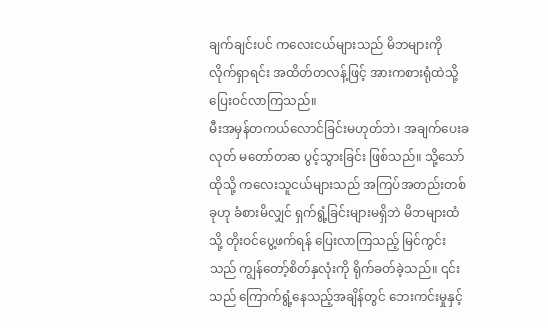ချက်ချင်းပင် ကလေးငယ်များသည် မိဘများကို လိုက်ရှာရင်း အထိတ်တလန့်ဖြင့် အားကစားရုံထဲသို့ ပြေးဝင်လာကြသည်။
မီးအမှန်တကယ်လောင်ခြင်းမဟုတ်ဘဲ၊ အချက်ပေးခလုတ် မတော်တဆ ပွင့်သွားခြင်း ဖြစ်သည်။ သို့သော် ထိုသို့ ကလေးသူငယ်များသည် အကြပ်အတည်းတစ်ခုဟု ခံစားမိလျှင် ရှက်ရွံ့ခြင်းများမရှိဘဲ မိဘများထံသို့ တိုးဝင်ပွေ့ဖက်ရန် ပြေးလာကြသည့် မြင်ကွင်းသည် ကျွန်တော့်စိတ်နှလုံးကို ရိုက်ခတ်ခဲ့သည်။ ၎င်းသည် ကြောက်ရွံ့နေသည့်အချိန်တွင် ဘေးကင်းမှုနှင့်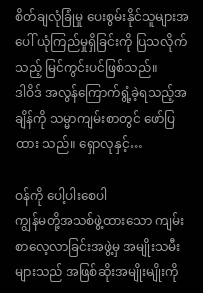စိတ်ချလုံခြုံမှု ပေးစွမ်းနိုင်သူများအပေါ် ယုံကြည်မှုရှိခြင်းကို ပြသလိုက်သည့် မြင်ကွင်းပင်ဖြစ်သည်။
ဒါဝိဒ် အလွန်ကြောက်ရွံ့ခဲ့ရသည့်အချိန်ကို သမ္မာကျမ်းစာတွင် ဖော်ပြထား သည်။ ရှောလုနှင့်…

ဝန်ကို ပေါ့ပါးစေပါ
ကျွန်မတို့အသစ်ဖွဲ့ထားသော ကျမ်းစာလေ့လာခြင်းအဖွဲ့မှ အမျိုးသမီးများသည် အဖြစ်ဆိုးအမျိုးမျိုးကို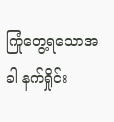ကြုံတွေ့ရသောအခါ နက်ရှိုင်း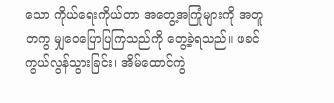သော ကိုယ်ရေးကိုယ်တာ အတွေ့အကြုံများကို အတူတကွ မျှဝေပြောပြကြသည်ကို တွေ့ခဲ့ရသည်။ ဖခင် ကွယ်လွန်သွားခြင်း၊ အိမ်ထောင်ကွဲ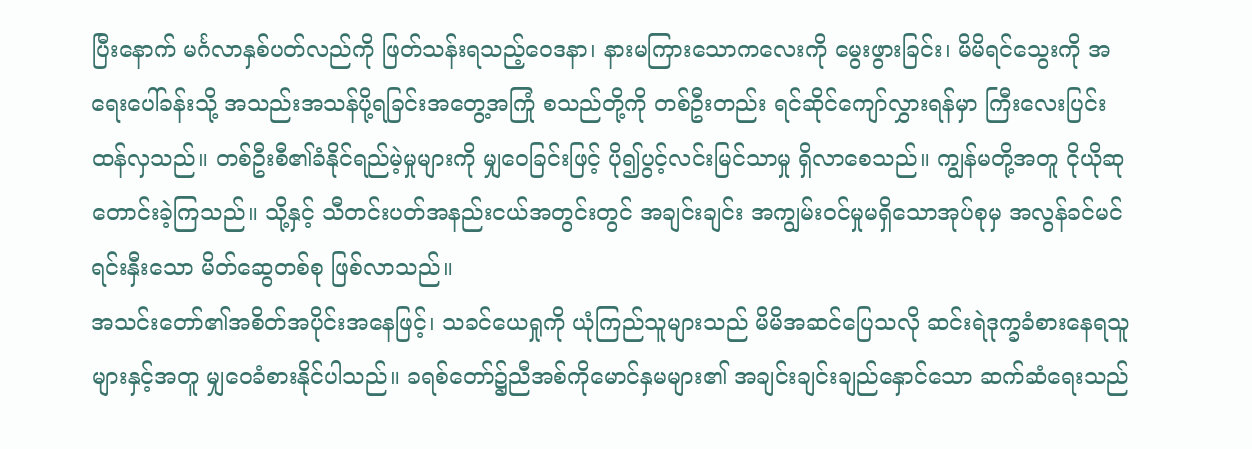ပြီးနောက် မင်္ဂလာနှစ်ပတ်လည်ကို ဖြတ်သန်းရသည့်ဝေဒနာ၊ နားမကြားသောကလေးကို မွေးဖွားခြင်း၊ မိမိရင်သွေးကို အရေးပေါ်ခန်းသို့ အသည်းအသန်ပို့ရခြင်းအတွေ့အကြုံ စသည်တို့ကို တစ်ဦးတည်း ရင်ဆိုင်ကျော်လွှားရန်မှာ ကြီးလေးပြင်းထန်လှသည်။ တစ်ဦးစီ၏ခံနိုင်ရည်မဲ့မှုများကို မျှဝေခြင်းဖြင့် ပို၍ပွင့်လင်းမြင်သာမှု ရှိလာစေသည်။ ကျွန်မတို့အတူ ငိုယိုဆုတောင်းခဲ့ကြသည်။ သို့နှင့် သီတင်းပတ်အနည်းငယ်အတွင်းတွင် အချင်းချင်း အကျွမ်းဝင်မှုမရှိသောအုပ်စုမှ အလွန်ခင်မင်ရင်းနှီးသော မိတ်ဆွေတစ်စု ဖြစ်လာသည်။
အသင်းတော်၏အစိတ်အပိုင်းအနေဖြင့်၊ သခင်ယေရှုကို ယုံကြည်သူများသည် မိမိအဆင်ပြေသလို ဆင်းရဲဒုက္ခခံစားနေရသူများနှင့်အတူ မျှဝေခံစားနိုင်ပါသည်။ ခရစ်တော်၌ညီအစ်ကိုမောင်နှမများ၏ အချင်းချင်းချည်နှောင်သော ဆက်ဆံရေးသည်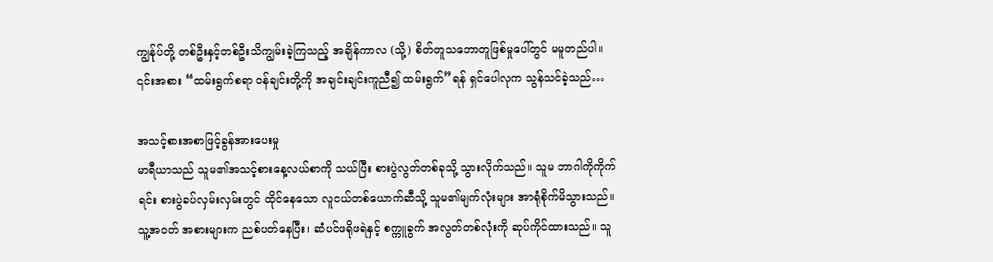ကျွန်ုပ်တို့ တစ်ဦးနှင့်တစ်ဦးသိကျွမ်းခဲ့ကြသည့် အချိန်ကာလ (သို့) စိတ်တူသဘောတူဖြစ်မှုပေါ်တွင် မမူတည်ပါ။ ၎င်းအစား “ထမ်းရွက်စရာ ဝန်ချင်းတို့ကို အချင်းချင်းကူညီ၍ ထမ်းရွက်”ရန် ရှင်ပေါလုက သွန်သင်ခဲ့သည်…

အသင့်စားအစာဖြင့်ခွန်အားပေးမှု
မာရီယာသည် သူမ၏အသင့်စားနေ့လယ်စာကို သယ်ပြီး စားပွဲလွတ်တစ်ခုသို့ သွားလိုက်သည်။ သူမ ဘာဂါကိုကိုက်ရင်း စားပွဲခပ်လှမ်းလှမ်းတွင် ထိုင်နေသော လူငယ်တစ်ယောက်ဆီသို့ သူမ၏မျက်လုံးများ အာရုံစိုက်မိသွားသည်။ သူ့အဝတ် အစားများက ညစ်ပတ်နေပြီး၊ ဆံပင်ဖရိုဖရဲနှင့် စက္ကူခွက် အလွတ်တစ်လုံးကို ဆုပ်ကိုင်ထားသည်။ သူ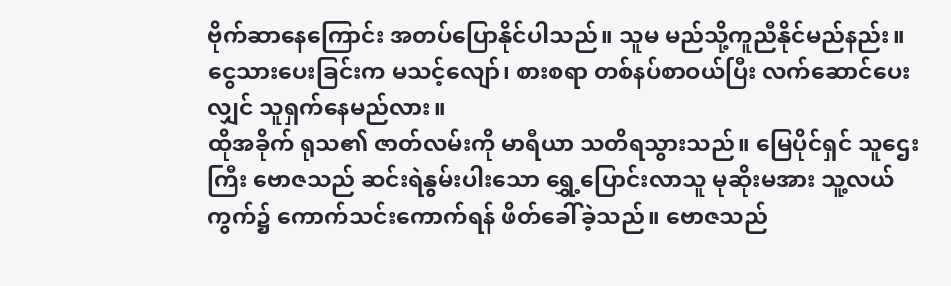ဗိုက်ဆာနေကြောင်း အတပ်ပြောနိုင်ပါသည်။ သူမ မည်သို့ကူညီနိုင်မည်နည်း။ ငွေသားပေးခြင်းက မသင့်လျော်၊ စားစရာ တစ်နပ်စာဝယ်ပြီး လက်ဆောင်ပေးလျှင် သူရှက်နေမည်လား။
ထိုအခိုက် ရုသ၏ ဇာတ်လမ်းကို မာရီယာ သတိရသွားသည်။ မြေပိုင်ရှင် သူဌေးကြီး ဗောဇသည် ဆင်းရဲနွမ်းပါးသော ရွှေ့ပြောင်းလာသူ မုဆိုးမအား သူ့လယ်ကွက်၌ ကောက်သင်းကောက်ရန် ဖိတ်ခေါ်ခဲ့သည်။ ဗောဇသည်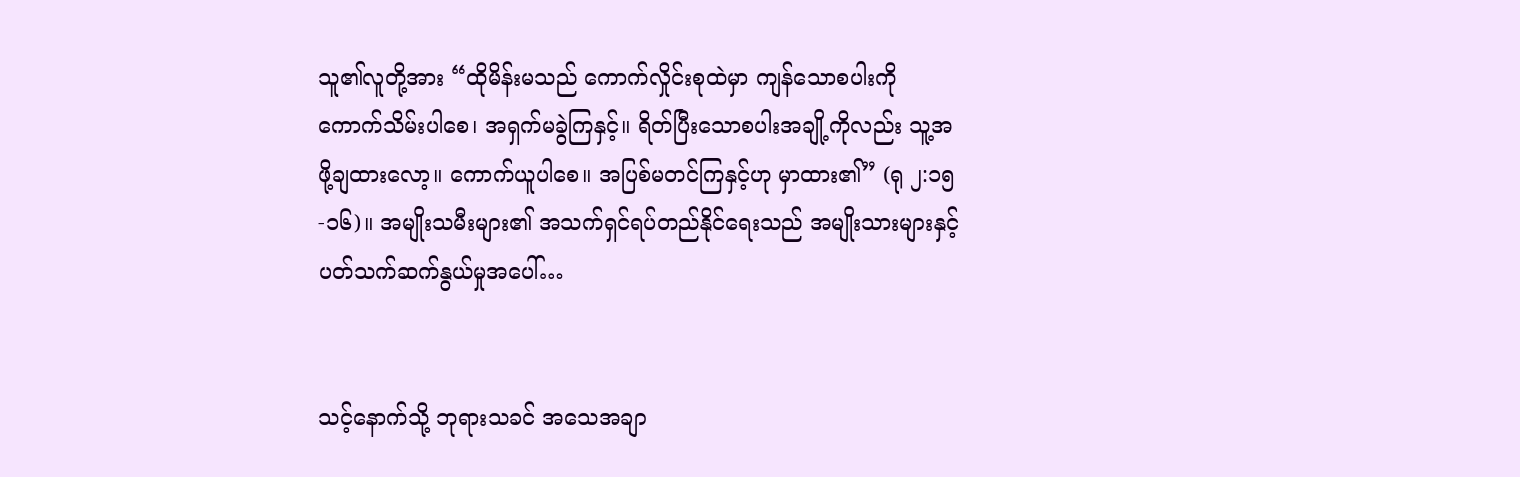သူ၏လူတို့အား “ထိုမိန်းမသည် ကောက်လှိုင်းစုထဲမှာ ကျန်သောစပါးကို ကောက်သိမ်းပါစေ၊ အရှက်မခွဲကြနှင့်။ ရိတ်ပြီးသောစပါးအချို့ကိုလည်း သူ့အဖို့ချထားလော့။ ကောက်ယူပါစေ။ အပြစ်မတင်ကြနှင့်ဟု မှာထား၏” (ရု ၂:၁၅-၁၆)။ အမျိုးသမီးများ၏ အသက်ရှင်ရပ်တည်နိုင်ရေးသည် အမျိုးသားများနှင့်ပတ်သက်ဆက်နွယ်မှုအပေါ်…


သင့်နောက်သို့ ဘုရားသခင် အသေအချာ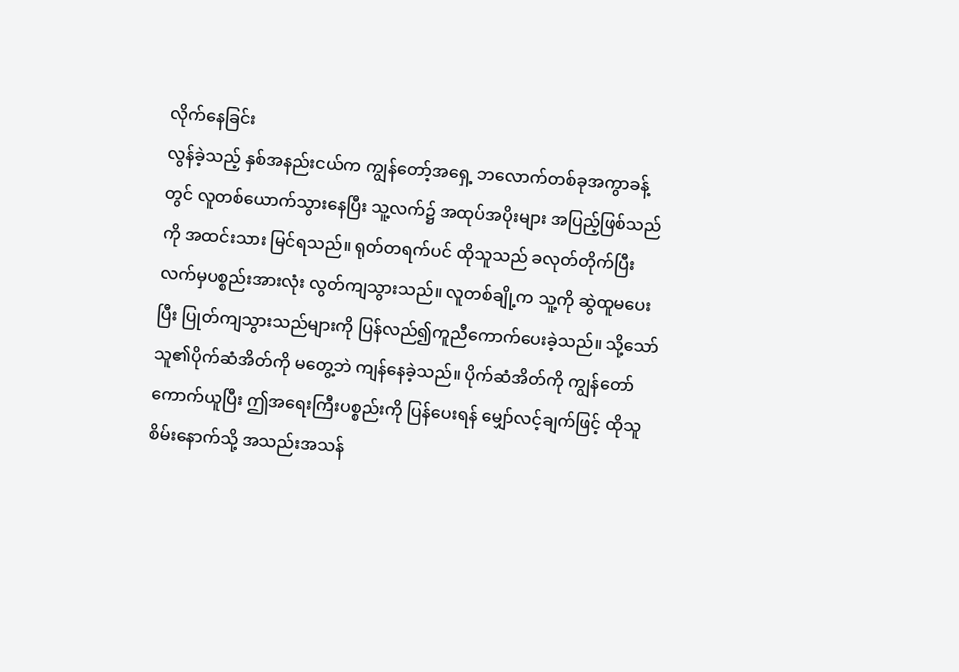လိုက်နေခြင်း
လွန်ခဲ့သည့် နှစ်အနည်းငယ်က ကျွန်တော့်အရှေ့ ဘလောက်တစ်ခုအကွာခန့်တွင် လူတစ်ယောက်သွားနေပြီး သူ့လက်၌ အထုပ်အပိုးများ အပြည့်ဖြစ်သည်ကို အထင်းသား မြင်ရသည်။ ရုတ်တရက်ပင် ထိုသူသည် ခလုတ်တိုက်ပြီး လက်မှပစ္စည်းအားလုံး လွတ်ကျသွားသည်။ လူတစ်ချို့က သူ့ကို ဆွဲထူမပေးပြီး ပြုတ်ကျသွားသည်များကို ပြန်လည်၍ကူညီကောက်ပေးခဲ့သည်။ သို့သော် သူ၏ပိုက်ဆံအိတ်ကို မတွေ့ဘဲ ကျန်နေခဲ့သည်။ ပိုက်ဆံအိတ်ကို ကျွန်တော်ကောက်ယူပြီး ဤအရေးကြီးပစ္စည်းကို ပြန်ပေးရန် မျှော်လင့်ချက်ဖြင့် ထိုသူစိမ်းနောက်သို့ အသည်းအသန်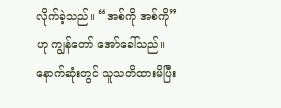လိုက်ခဲ့သည်။ “အစ်ကို အစ်ကို” ဟု ကျွန်တော် အော်ခေါ်သည်။ နောက်ဆုံးတွင် သူသတိထားမိပြီး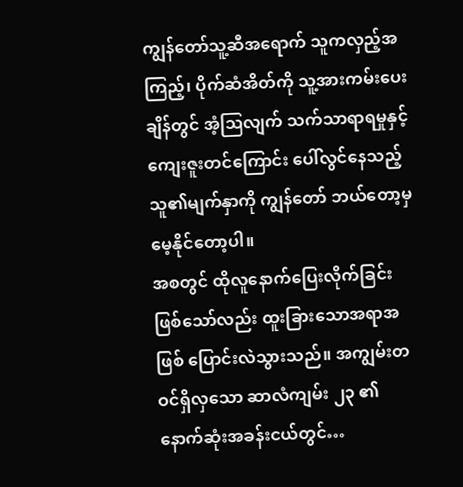ကျွန်တော်သူ့ဆီအရောက် သူကလှည့်အကြည့်၊ ပိုက်ဆံအိတ်ကို သူ့အားကမ်းပေးချိန်တွင် အံ့ဩလျက် သက်သာရာရမှုနှင့် ကျေးဇူးတင်ကြောင်း ပေါ်လွင်နေသည့် သူ၏မျက်နှာကို ကျွန်တော် ဘယ်တော့မှ မေ့နိုင်တော့ပါ။
အစတွင် ထိုလူနောက်ပြေးလိုက်ခြင်းဖြစ်သော်လည်း ထူးခြားသောအရာအဖြစ် ပြောင်းလဲသွားသည်။ အကျွမ်းတဝင်ရှိလှသော ဆာလံကျမ်း ၂၃ ၏ နောက်ဆုံးအခန်းငယ်တွင်…